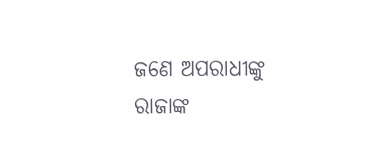ଜଣେ ଅପରାଧୀଙ୍କୁ ରାଜାଙ୍କ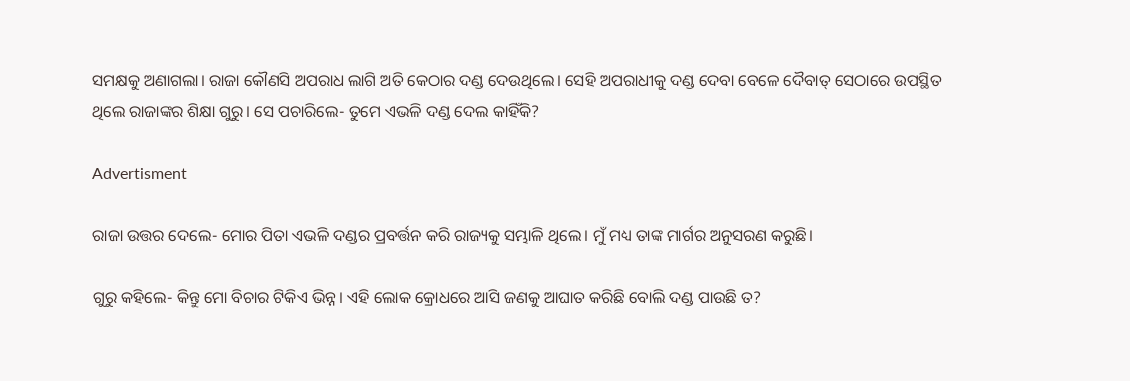ସମକ୍ଷକୁ ଅଣାଗଲା। ରାଜା କୌଣସି ଅପରାଧ ଲାଗି ଅତି କ‌େଠାର ଦଣ୍ଡ ଦେଉଥିଲେ। ସେହି ଅପରାଧୀକୁ ଦଣ୍ଡ ଦେବା ବେଳେ ଦୈବାତ୍‌ ସେଠାରେ ଉପସ୍ଥିତ ଥିଲେ ରାଜାଙ୍କର ଶିକ୍ଷା ଗୁରୁ। ସେ ପଚାରିଲେ- ତୁମେ ଏଭଳି ଦଣ୍ଡ ଦେଲ କାହିଁକି?

Advertisment

ରାଜା ଉତ୍ତର ଦେଲେ- ମୋର ପିତା ଏଭଳି ଦଣ୍ଡର ପ୍ରବର୍ତ୍ତନ କରି ରାଜ୍ୟକୁ ସମ୍ଭାଳି ଥିଲେ। ମୁଁ ମଧ୍ୟ ତାଙ୍କ ମାର୍ଗର ଅନୁସରଣ କରୁଛି।

ଗୁରୁ କହିଲେ- କିନ୍ତୁ ମୋ ବିଚାର ଟିକିଏ ଭିନ୍ନ। ଏହି ଲୋକ କ୍ରୋଧରେ ଆସି ଜଣକୁ ଆଘାତ କରିଛି ବୋଲି ଦଣ୍ଡ ପାଉଛି ତ?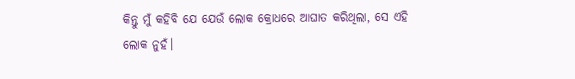କିନ୍ତୁ ମୁଁ କହିବି ଯେ ଯେଉଁ ଲୋକ କ୍ରୋଧରେ ଆଘାତ କରିଥିଲା, ସେ ଏହି ଲୋକ ନୁହଁ।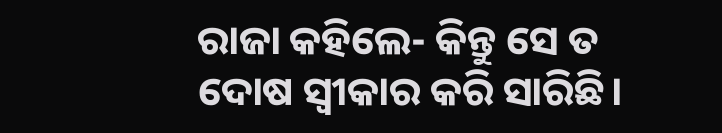ରାଜା କହିଲେ- କିନ୍ତୁ ସେ ତ ଦୋଷ ସ୍ୱୀକାର କରି ସାରିଛି।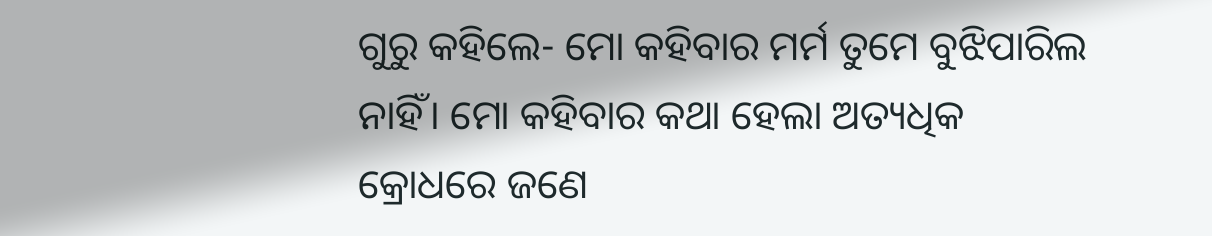ଗୁରୁ କହିଲେ- ମୋ କହିବାର ମର୍ମ ତୁମେ ବୁଝିପାରିଲ ନାହିଁ। ମୋ କହିବାର କଥା ହେଲା ଅତ୍ୟଧିକ କ୍ରୋଧରେ ଜଣେ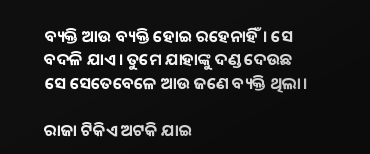ବ୍ୟକ୍ତି ଆଉ ବ୍ୟକ୍ତି ହୋଇ ରହେନାହିଁ। ସେ ବଦଳି ଯାଏ। ତୁମେ ଯାହାଙ୍କୁ ଦଣ୍ଡ ଦେଉଛ ସେ ସେତେବେଳେ ଆଉ ଜଣେ ବ୍ୟକ୍ତି ଥିଲା।

ରାଜା ଟିକିଏ ଅଟକି ଯାଇ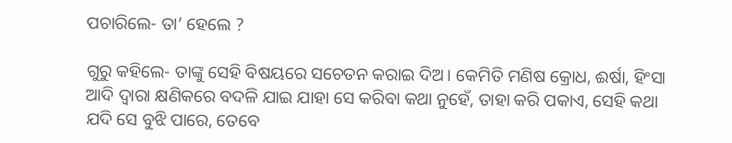ପଚାରିଲେ- ତା’ ହେଲେ ?

ଗୁରୁ କହିଲେ- ତାଙ୍କୁ ସେହି ବିଷୟରେ ସଚେତନ କରାଇ ଦିଅ। କେମିତି ମଣିଷ କ୍ରୋଧ, ଈର୍ଷା, ହିଂସା ଆଦି ଦ୍ବାରା କ୍ଷଣିକରେ ବଦଳି ଯାଇ ଯାହା ସେ କରିବା କଥା ନୁହେଁ, ତାହା କରି ପକାଏ, ସେହି କଥା ଯଦି ସେ ବୁଝି ପାରେ, ତେବେ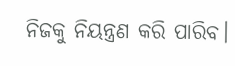ନିଜକୁ ନିୟନ୍ତ୍ରଣ କରି ପାରିବ।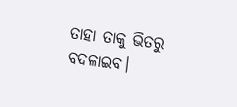ତାହା ତାକୁ ଭିତରୁ ବଦଳାଇବ।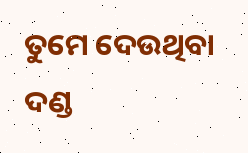ତୁମେ ଦେଉଥିବା ଦଣ୍ଡ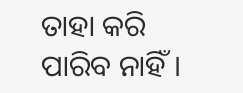ତାହା କରି ପାରିବ ନାହିଁ।